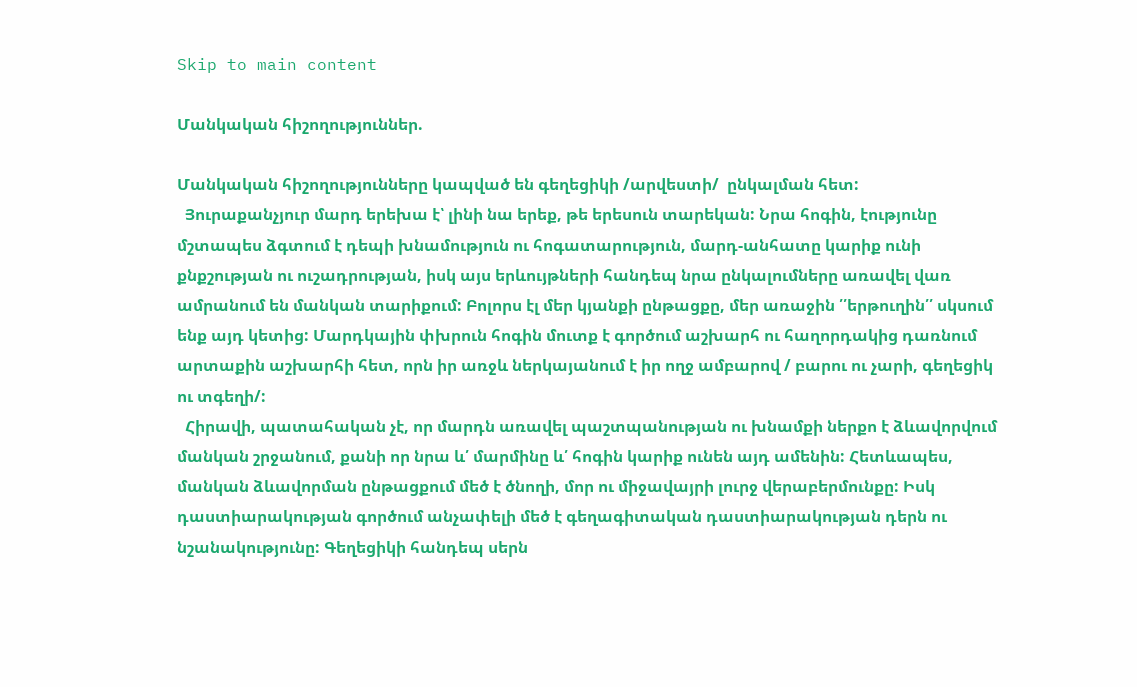Skip to main content

Մանկական հիշողություններ.

Մանկական հիշողությունները կապված են գեղեցիկի /արվեստի/  ընկալման հետ:
  Յուրաքանչյուր մարդ երեխա է՝ լինի նա երեք, թե երեսուն տարեկան: Նրա հոգին, էությունը մշտապես ձգտում է դեպի խնամություն ու հոգատարություն, մարդ-անհատը կարիք ունի քնքշության ու ուշադրության, իսկ այս երևույթների հանդեպ նրա ընկալումները առավել վառ ամրանում են մանկան տարիքում: Բոլորս էլ մեր կյանքի ընթացքը, մեր առաջին ՛՛երթուղին՛՛ սկսում ենք այդ կետից: Մարդկային փխրուն հոգին մուտք է գործում աշխարհ ու հաղորդակից դառնում արտաքին աշխարհի հետ, որն իր առջև ներկայանում է իր ողջ ամբարով / բարու ու չարի, գեղեցիկ ու տգեղի/:
  Հիրավի, պատահական չէ, որ մարդն առավել պաշտպանության ու խնամքի ներքո է ձևավորվում մանկան շրջանում, քանի որ նրա և՛ մարմինը և՛ հոգին կարիք ունեն այդ ամենին: Հետևապես, մանկան ձևավորման ընթացքում մեծ է ծնողի, մոր ու միջավայրի լուրջ վերաբերմունքը: Իսկ դաստիարակության գործում անչափելի մեծ է գեղագիտական դաստիարակության դերն ու նշանակությունը: Գեղեցիկի հանդեպ սերն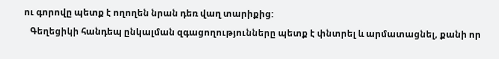ու գորովը պետք է ողողեն նրան դեռ վաղ տարիքից:
   Գեղեցիկի հանդեպ ընկալման զգացողությունները պետք է փնտրել և արմատացնել, քանի որ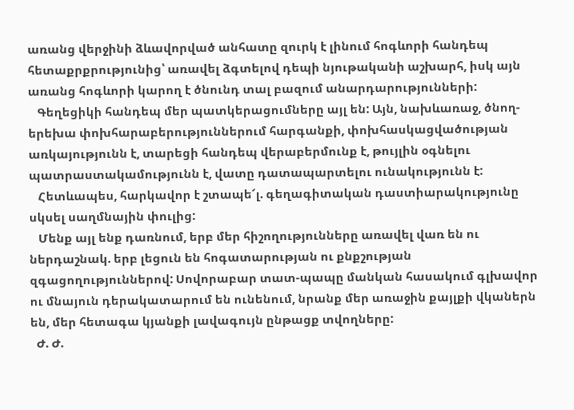առանց վերջինի ձևավորված անհատը զուրկ է լինում հոգևորի հանդեպ հետաքրքրությունից՝ առավել ձգտելով դեպի նյութականի աշխարհ, իսկ այն առանց հոգևորի կարող է ծնունդ տալ բազում անարդարությունների:
   Գեղեցիկի հանդեպ մեր պատկերացումները այլ են: Այն, նախևառաջ, ծնող-երեխա փոխհարաբերություններում հարգանքի, փոխհասկացվածության առկայությունն է, տարեցի հանդեպ վերաբերմունք է, թույլին օգնելու պատրաստակամությունն է, վատը դատապարտելու ունակությունն է:
   Հետևապես, հարկավոր է շտապե՜լ. գեղագիտական դաստիարակությունը սկսել սաղմնային փուլից:
   Մենք այլ ենք դառնում, երբ մեր հիշողությունները առավել վառ են ու ներդաշնակ. երբ լեցուն են հոգատարության ու քնքշության զգացողություններով: Սովորաբար տատ-պապը մանկան հասակում գլխավոր ու մնայուն դերակատարում են ունենում, նրանք մեր առաջին քայլքի վկաներն են, մեր հետագա կյանքի լավագույն ընթացք տվողները:
  Ժ. Ժ.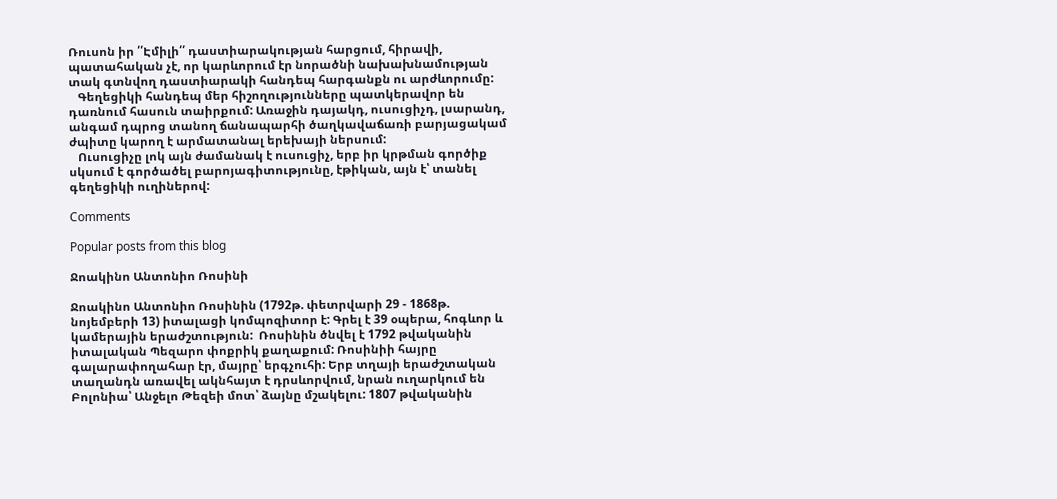Ռուսոն իր ՛՛Էմիլի՛՛ դաստիարակության հարցում, հիրավի, պատահական չէ, որ կարևորում էր նորածնի նախախնամության տակ գտնվող դաստիարակի հանդեպ հարգանքն ու արժևորումը:
   Գեղեցիկի հանդեպ մեր հիշողությունները պատկերավոր են դառնում հասուն տաիրքում: Առաջին դայակդ, ուսուցիչդ, լսարանդ, անգամ դպրոց տանող ճանապարհի ծաղկավաճառի բարյացակամ ժպիտը կարող է արմատանալ երեխայի ներսում:
   Ուսուցիչը լոկ այն ժամանակ է ուսուցիչ, երբ իր կրթման գործիք սկսում է գործածել բարոյագիտությունը, էթիկան, այն է՝ տանել գեղեցիկի ուղիներով:

Comments

Popular posts from this blog

Ջոակինո Անտոնիո Ռոսինի

Ջոակինո Անտոնիո Ռոսինին (1792թ. փետրվարի 29 - 1868թ. նոյեմբերի 13) իտալացի կոմպոզիտոր է: Գրել է 39 օպերա, հոգևոր և կամերային երաժշտություն:  Ռոսինին ծնվել է 1792 թվականին իտալական Պեզարո փոքրիկ քաղաքում: Ռոսինիի հայրը գալարափողահար էր, մայրը՝ երգչուհի: Երբ տղայի երաժշտական տաղանդն առավել ակնհայտ է դրսևորվում, նրան ուղարկում են Բոլոնիա՝ Անջելո Թեզեի մոտ՝ ձայնը մշակելու: 1807 թվականին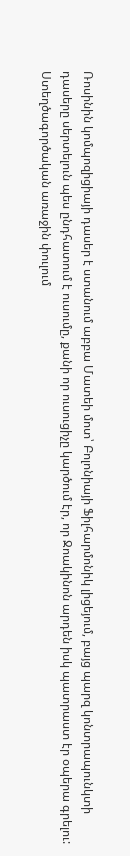Ռոսինին կոմպոզիցիայի դասեր է ստանում աբբա Մատեի մոտ՝ Բոլոնիայի Ֆիլհարմոնիկ լիցեյում, բայց պարզ կոնտրապունկտի դասերը սերտելուն պես ընդհատում է ուսումը, քանի որ ուսուցիչը կարծում էր, որ Ջոակինոն արդեն իսկ պատրաստ էր օպերա գրելու:     Ստեղծագործական առաջին փուլում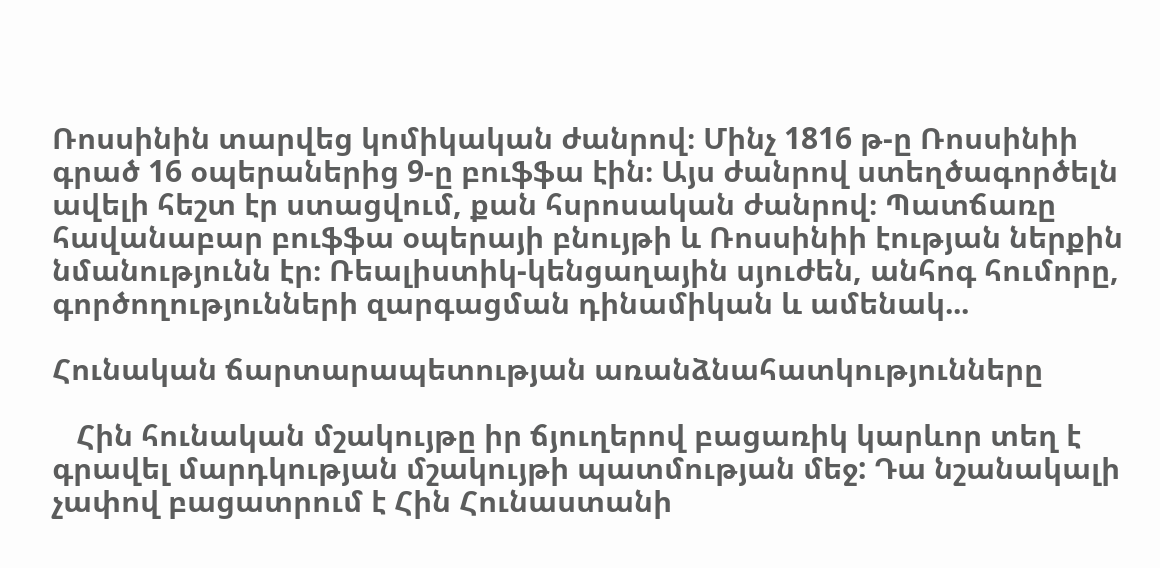Ռոսսինին տարվեց կոմիկական ժանրով։ Մինչ 1816 թ-ը Ռոսսինիի գրած 16 օպերաներից 9-ը բուֆֆա էին։ Այս ժանրով ստեղծագործելն ավելի հեշտ էր ստացվում, քան հսրոսական ժանրով։ Պատճառը հավանաբար բուֆֆա օպերայի բնույթի և Ռոսսինիի էության ներքին նմանությունն էր։ Ռեալիստիկ-կենցաղային սյուժեն, անհոգ հումորը, գործողությունների զարգացման դինամիկան և ամենակ...

Հունական ճարտարապետության առանձնահատկությունները

   Հին հունական մշակույթը իր ճյուղերով բացառիկ կարևոր տեղ է գրավել մարդկության մշակույթի պատմության մեջ: Դա նշանակալի չափով բացատրում է Հին Հունաստանի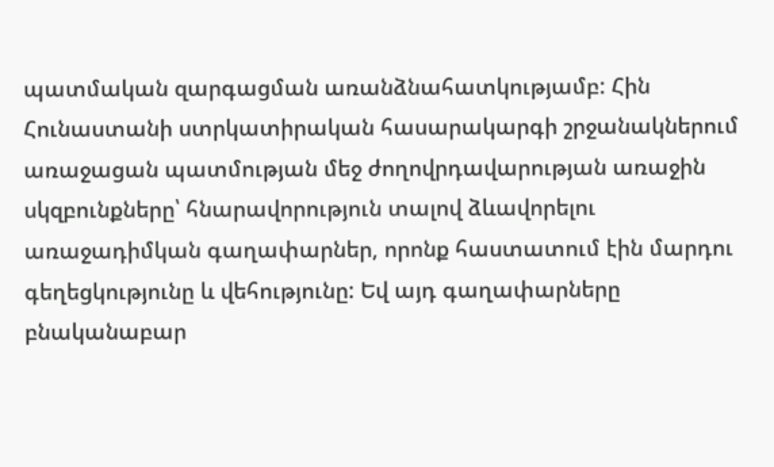պատմական զարգացման առանձնահատկությամբ: Հին Հունաստանի ստրկատիրական հասարակարգի շրջանակներում առաջացան պատմության մեջ ժողովրդավարության առաջին սկզբունքները՝ հնարավորություն տալով ձևավորելու առաջադիմկան գաղափարներ, որոնք հաստատում էին մարդու գեղեցկությունը և վեհությունը: Եվ այդ գաղափարները բնականաբար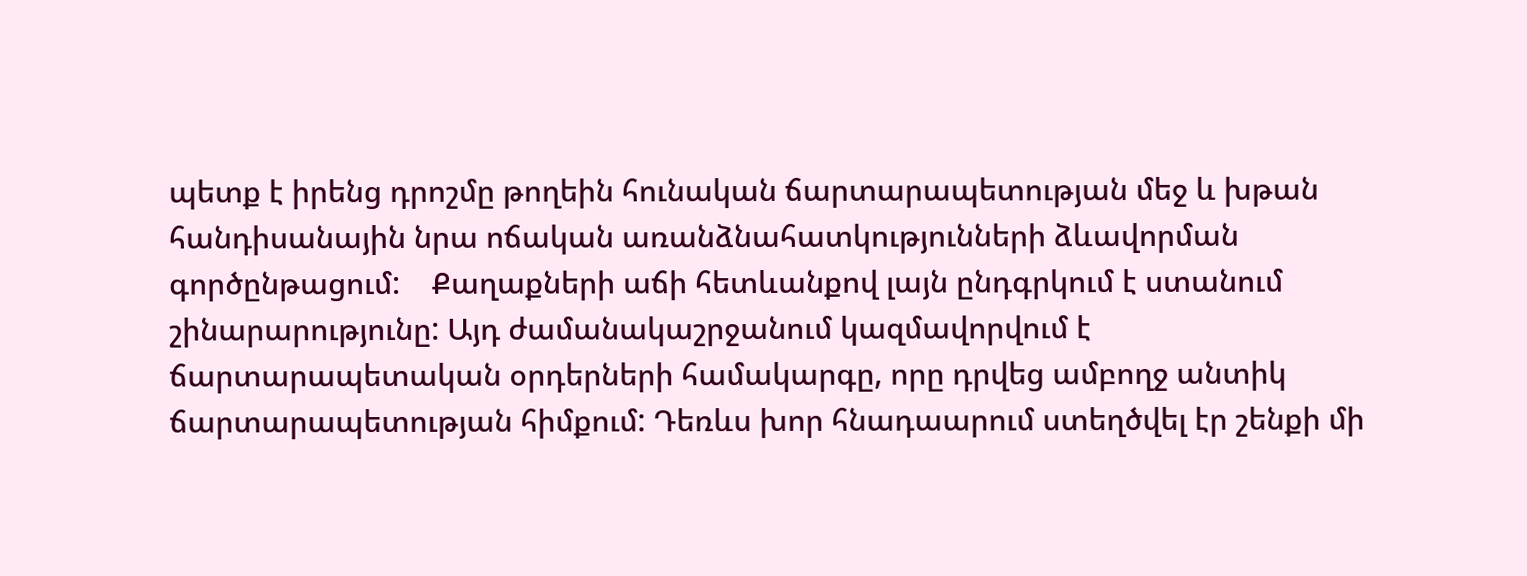պետք է իրենց դրոշմը թողեին հունական ճարտարապետության մեջ և խթան հանդիսանային նրա ոճական առանձնահատկությունների ձևավորման գործընթացում:    Քաղաքների աճի հետևանքով լայն ընդգրկում է ստանում շինարարությունը: Այդ ժամանակաշրջանում կազմավորվում է ճարտարապետական օրդերների համակարգը, որը դրվեց ամբողջ անտիկ ճարտարապետության հիմքում: Դեռևս խոր հնադաարում ստեղծվել էր շենքի մի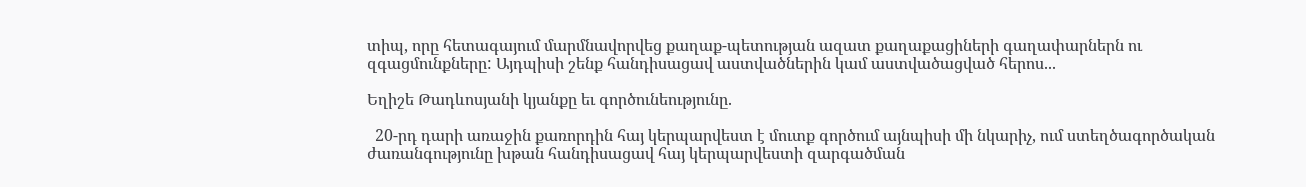տիպ, որը հետագայում մարմնավորվեց քաղաք-պետության ազատ քաղաքացիների գաղափարներն ու զգացմունքները: Այդպիսի շենք հանդիսացավ աստվածներին կամ աստվածացված հերոս...

Եղիշե Թադևոսյանի կյանքը եւ գործունեությունը.

  20-րդ դարի առաջին քառորդին հայ կերպարվեստ է մուտք գործում այնպիսի մի նկարիչ, ում ստեղծագործական ժառանգությունը խթան հանդիսացավ հայ կերպարվեստի զարգածման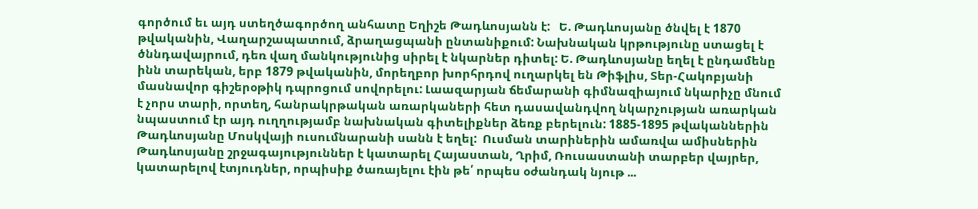գործում եւ այդ ստեղծագործող անհատը Եղիշե Թադևոսյանն է:   Ե. Թադևոսյանը ծնվել է 1870 թվականին, Վաղարշապատում, ձրաղացպանի ընտանիքում: Նախնական կրթությունը ստացել է ծննդավայրում, դեռ վաղ մանկությունից սիրել է նկարներ դիտել: Ե. Թադևոսյանը եղել է ընդամենը ինն տարեկան, երբ 1879 թվականին, մորեղբոր խորհրդով ուղարկել են Թիֆլիս, Տեր-Հակոբյանի մասնավոր գիշերօթիկ դպրոցում սովորելու: Լաազարյան ճեմարանի գիմնազիայում նկարիչը մնում է չորս տարի, որտեղ, հանրակրթական առարկաների հետ դասավանդվող նկարչության առարկան նպաստում էր այդ ուղղությամբ նախնական գիտելիքներ ձեռք բերելուն: 1885-1895 թվականներին Թադևոսյանը Մոսկվայի ուսումնարանի սանն է եղել:  Ուսման տարիներին ամառվա ամիսներին Թադևոսյանը շրջագայություններ է կատարել Հայաստան, Ղրիմ, Ռուսաստանի տարբեր վայրեր, կատարելով էտյուդներ, որպիսիք ծառայելու էին թե՛ որպես օժանդակ նյութ ...